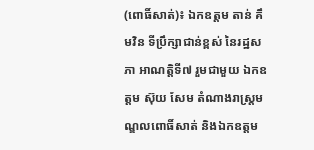(ពោធិ៍សាត់)៖ ឯកឧត្តម តាន់ គឹមវិន ទីប្រឹក្សាជាន់ខ្ពស់ នៃរដ្ឋសភា អាណត្តិទី៧ រួមជាមួយ ឯកឧត្តម ស៊ុយ សែម តំណាងរាស្ត្រមណ្ឌលពោធិ៍សាត់ និងឯកឧត្តម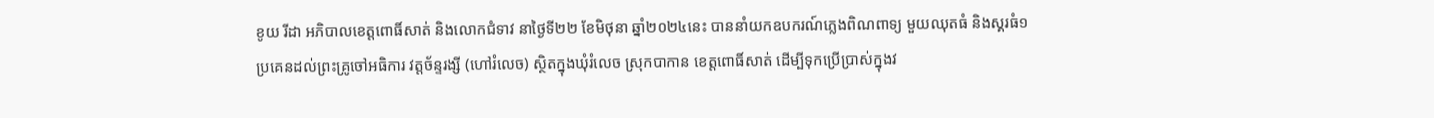ខូយ រីដា អភិបាលខេត្តពោធិ៍សាត់ និងលោកជំទាវ នាថ្ងៃទី២២ ខែមិថុនា ឆ្នាំ២០២៤នេះ បាននាំយកឧបករណ៍ភ្លេងពិណពាទ្យ មួយឈុតធំ និងស្គរធំ១ ប្រគេនដល់ព្រះគ្រូចៅអធិការ វត្តច័ន្ទរង្សី (ហៅរំលេច) ស្ថិតក្នុងឃុំរំលេច ស្រុកបាកាន ខេត្តពោធិ៍សាត់ ដើម្បីទុកប្រើប្រាស់ក្នុងវ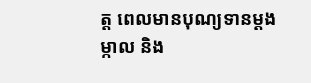ត្ត ពេលមានបុណ្យទានម្តងម្កាល និង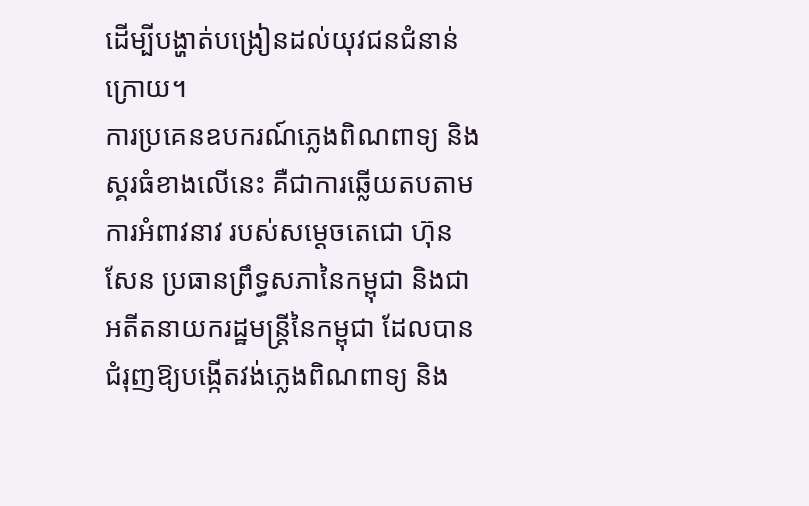ដើម្បីបង្ហាត់បង្រៀនដល់យុវជនជំនាន់ក្រោយ។
ការប្រគេនឧបករណ៍ភ្លេងពិណពាទ្យ និងស្គរធំខាងលើនេះ គឺជាការឆ្លើយតបតាមការអំពាវនាវ របស់សម្តេចតេជោ ហ៊ុន សែន ប្រធានព្រឹទ្ធសភានៃកម្ពុជា និងជាអតីតនាយករដ្ឋមន្ត្រីនៃកម្ពុជា ដែលបានជំរុញឱ្យបង្កើតវង់ភ្លេងពិណពាទ្យ និង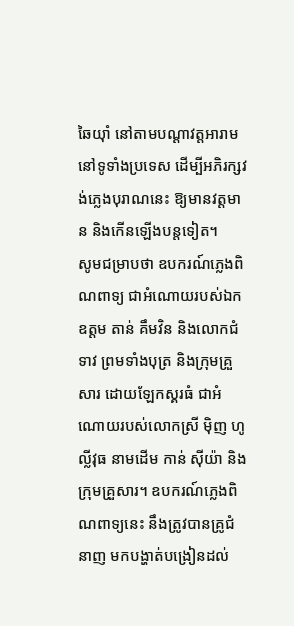ឆៃយ៉ាំ នៅតាមបណ្ដាវត្តអារាម នៅទូទាំងប្រទេស ដើម្បីអភិរក្សវង់ភ្លេងបុរាណនេះ ឱ្យមានវត្តមាន និងកើនឡើងបន្តទៀត។
សូមជម្រាបថា ឧបករណ៍ភ្លេងពិណពាទ្យ ជាអំណោយរបស់ឯកឧត្តម តាន់ គឹមវិន និងលោកជំទាវ ព្រមទាំងបុត្រ និងក្រុមគ្រួសារ ដោយឡែកស្គរធំ ជាអំណោយរបស់លោកស្រី ម៉ិញ ហូល្លីវុធ នាមដើម កាន់ ស៊ីយ៉ា និងក្រុមគ្រួសារ។ ឧបករណ៍ភ្លេងពិណពាទ្យនេះ នឹងត្រូវបានគ្រូជំនាញ មកបង្ហាត់បង្រៀនដល់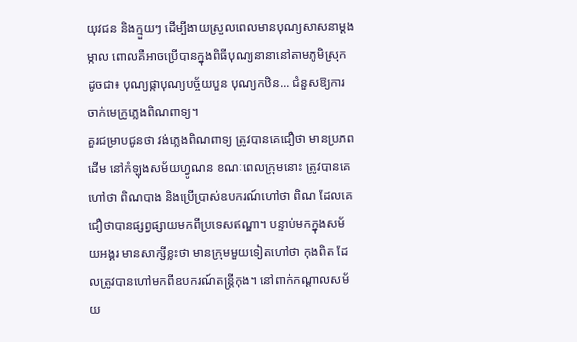យុវជន និងក្មួយៗ ដើម្បីងាយស្រួលពេលមានបុណ្យសាសនាម្តងម្កាល ពោលគឺអាចប្រើបានក្នុងពិធីបុណ្យនានានៅតាមភូមិស្រុក ដូចជា៖ បុណ្យផ្កាបុណ្យបច្ច័យបួន បុណ្យកឋិន... ជំនួសឱ្យការចាក់មេក្រូភ្លេងពិណពាទ្យ។
គួរជម្រាបជូនថា វង់ភ្លេងពិណពាទ្យ ត្រូវបានគេជឿថា មានប្រភពដើម នៅកំឡុងសម័យហ្វូណន ខណៈពេលក្រុមនោះ ត្រូវបានគេហៅថា ពិណបាង និងប្រើប្រាស់ឧបករណ៍ហៅថា ពិណ ដែលគេជឿថាបានផ្សព្វផ្សាយមកពីប្រទេសឥណ្ឌា។ បន្ទាប់មកក្នុងសម័យអង្គរ មានសាក្សីខ្លះថា មានក្រុមមួយទៀតហៅថា កុងពិត ដែលត្រូវបានហៅមកពីឧបករណ៍តន្ត្រីកុង។ នៅពាក់កណ្តាលសម័យ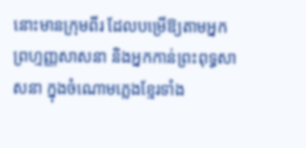នោះមានក្រុមពីរ ដែលបម្រើឱ្យតាមអ្នកព្រហ្មញ្ញសាសនា និងអ្នកកាន់ព្រះពុទ្ធសាសនា ក្នុងចំណោមភ្លេងខ្មែរទាំង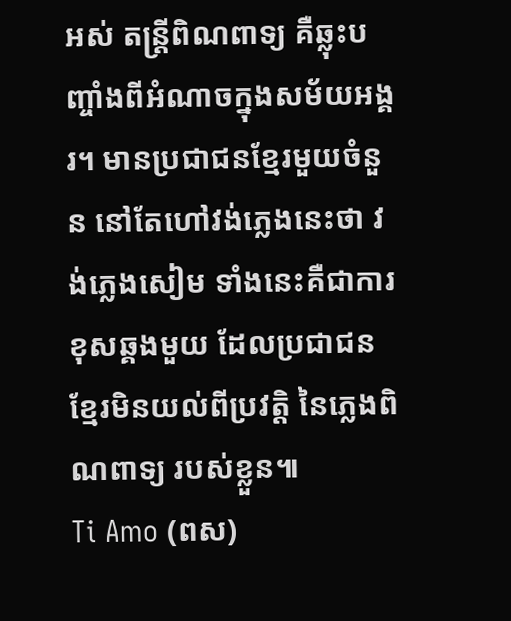អស់ តន្ត្រីពិណពាទ្យ គឺឆ្លុះបញ្ចាំងពីអំណាចក្នុងសម័យអង្គរ។ មានប្រជាជនខ្មែរមួយចំនួន នៅតែហៅវង់ភ្លេងនេះថា វង់ភ្លេងសៀម ទាំងនេះគឺជាការខុសឆ្គងមួយ ដែលប្រជាជនខ្មែរមិនយល់ពីប្រវត្តិ នៃភ្លេងពិណពាទ្យ របស់ខ្លួន៕
Ti Amo (ពស)